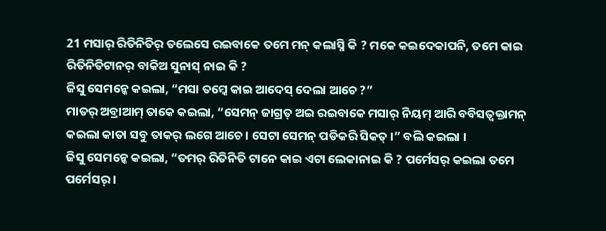21 ମସାର୍ ରିତିନିତିର୍ ତଲେସେ ରଇବାକେ ତମେ ମନ୍ କଲାସ୍ନି କି ? ମକେ କଇଦେକାପନି, ତମେ କାଇ ରିତିନିତିଟାନର୍ ବାକିଅ ସୁନାସ୍ ନାଇ କି ?
ଜିସୁ ସେମନ୍କେ କଇଲା, “ମସା ତମ୍କେ କାଇ ଆଦେସ୍ ଦେଲା ଆଚେ ?”
ମାତର୍ ଅବ୍ରାଆମ୍ ତାକେ କଇଲା, “ସେମନ୍ ଜାଗ୍ରତ୍ ଅଇ ରଇବାକେ ମସାର୍ ନିୟମ୍ ଆରି ବବିସତ୍ବକ୍ତାମନ୍ କଇଲା କାତା ସବୁ ତାକର୍ ଲଗେ ଆଚେ । ସେଟା ସେମନ୍ ପଡିକରି ସିକତ୍ ।” ବଲି କଇଲା ।
ଜିସୁ ସେମନ୍କେ କଇଲା, “ତମର୍ ରିତିନିତି ଟାନେ କାଇ ଏଟା ଲେକାନାଇ କି ? ପର୍ମେସର୍ କଇଲା ତମେ ପର୍ମେସର୍ ।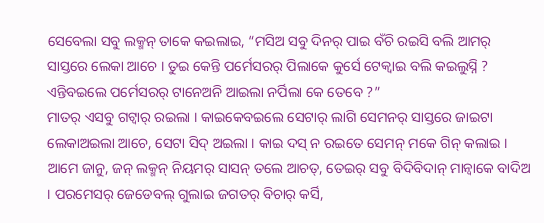ସେବେଲା ସବୁ ଲକ୍ମନ୍ ତାକେ କଇଲାଇ, “ମସିଅ ସବୁ ଦିନର୍ ପାଇ ବଁଚି ରଇସି ବଲି ଆମର୍ ସାସ୍ତରେ ଲେକା ଆଚେ । ତୁଇ କେନ୍ତି ପର୍ମେସରର୍ ପିଲାକେ କୁର୍ସେ ଟେକ୍ବାଇ ବଲି କଇଲୁସ୍ନି ? ଏନ୍ତିବଇଲେ ପର୍ମେସରର୍ ଟାନେଅନି ଆଇଲା ନର୍ପିଲା କେ ତେବେ ?”
ମାତର୍ ଏସବୁ ଗଟ୍ବାର୍ ରଇଲା । କାଇକେବଇଲେ ସେଟାର୍ ଲାଗି ସେମନର୍ ସାସ୍ତରେ ଜାଇଟା ଲେକାଅଇଲା ଆଚେ, ସେଟା ସିଦ୍ ଅଇଲା । କାଇ ଦସ୍ ନ ରଇତେ ସେମନ୍ ମକେ ଗିନ୍ କଲାଇ ।
ଆମେ ଜାନୁ, ଜନ୍ ଲକ୍ମନ୍ ନିୟମର୍ ସାସନ୍ ତଲେ ଆଚତ୍, ତେଇର୍ ସବୁ ବିଦିବିଦାନ୍ ମାନ୍ବାକେ ବାଦିଅ । ପରମେସର୍ ଜେଡେବଲ୍ ଗୁଲାଇ ଜଗତର୍ ବିଚାର୍ କର୍ସି,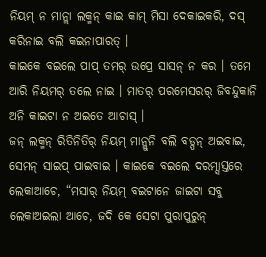ନିୟମ୍ ନ ମାନ୍ଲା ଲକ୍ମନ୍ କାଇ କାମ୍ ମିସା ଦେକାଇକରି, ଦସ୍ କରିନାଇ ବଲି କଇନାପାରତ୍ ।
କାଇକେ ବଇଲେ ପାପ୍ ତମର୍ ଉପ୍ରେ ସାସନ୍ ନ କର । ତମେ ଆରି ନିୟମର୍ ତଲେ ନାଇ । ମାତର୍ ପରମେସରର୍ ଜିବନ୍ଦୁକାନି ଅନି କାଇଟା ନ ଅଇତେ ଆଚାସ୍ ।
ଜନ୍ ଲକ୍ମନ୍ ରିତିନିତିର୍ ନିୟମ୍ ମାନ୍ଲୁନି ବଲି ବଡ୍ପନ୍ ଅଇବାଇ, ସେମନ୍ ସାଇପ୍ ପାଇବାଇ । କାଇକେ ବଇଲେ ଦରମ୍ସାସ୍ତରେ ଲେକାଆଚେ, “ମସାର୍ ନିୟମ୍ ବଇଟାନେ ଜାଇଟା ସବୁ ଲେକାଅଇଲା ଆଚେ, ଜଦି କେ ସେଟା ପୁରାପୁରୁନ୍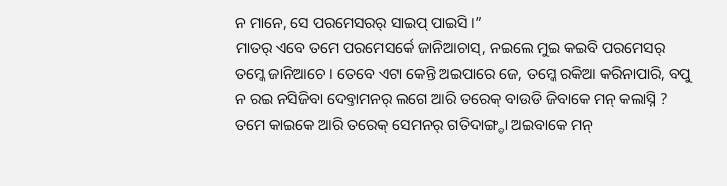ନ ମାନେ, ସେ ପରମେସରର୍ ସାଇପ୍ ପାଇସି ।”
ମାତର୍ ଏବେ ତମେ ପରମେସର୍କେ ଜାନିଆଚାସ୍, ନଇଲେ ମୁଇ କଇବି ପରମେସର୍ ତମ୍କେ ଜାନିଆଚେ । ତେବେ ଏଟା କେନ୍ତି ଅଇପାରେ ଜେ, ତମ୍କେ ରକିଆ କରିନାପାରି, ବପୁ ନ ରଇ ନସିଜିବା ଦେବ୍ତାମନର୍ ଲଗେ ଆରି ତରେକ୍ ବାଉଡି ଜିବାକେ ମନ୍ କଲାସ୍ନି ? ତମେ କାଇକେ ଆରି ତରେକ୍ ସେମନର୍ ଗତିଦାଙ୍ଗ୍ଡା ଅଇବାକେ ମନ୍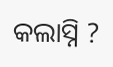କଲାସ୍ନି ?